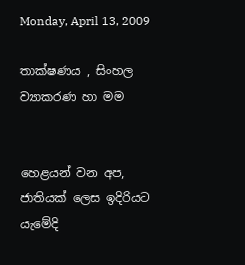Monday, April 13, 2009

තාක්ෂණය , සිංහල ව්‍යාකරණ හා මම


හෙළයන් වන අප, ජාතියක් ලෙස ඉදිරියට යැමේදි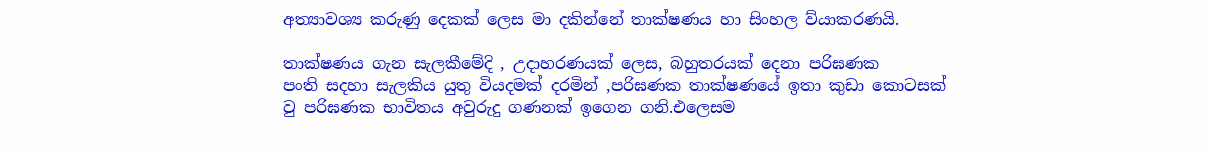අත්‍යාවශ්‍ය කරුණු දෙකක් ලෙස මා දකින්නේ තාක්ෂණය හා සිංහල ව්යාකරණයි.

තාක්ෂණය‍‍‍ ගැන සැලකීමේදි , උදාහරණයක් ලෙස, බහුතරයක් දෙනා පරිඝණක පංති ‍සදහා සැලකිය යුතු වියදමක් දරමින් ,පරිඝණක තාක්ෂණයේ ඉතා කුඩා කොටසක් වු පරිඝණක භාවිතය අවුරුදු ගණනක් ඉගෙන ගනි.එලෙසම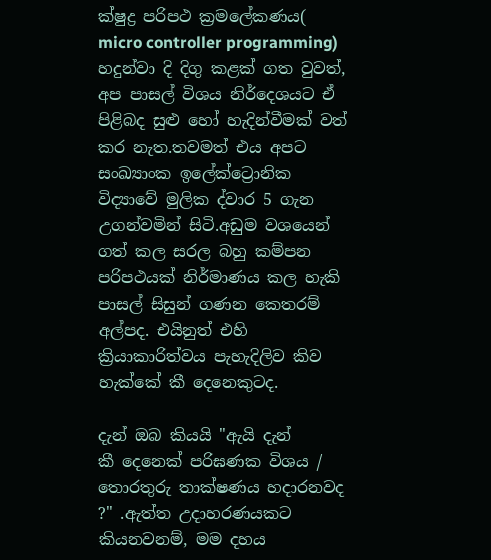ක්ෂුද්‍ර පරිපථ ක්‍රමලේකණය(
micro controller programming) හදුන්වා දි දිගු කළක් ගත වුවත්, අප පාසල් විශය නිර්දෙශයට ඒ පිළිබද සුළු හෝ හැදින්වීමක් වත් කර නැත.තවමත් එය අපට සංඛ්‍යාංක ඉලේක්ට්‍රොනික විද්‍යාවේ මුලික ද්වාර 5 ගැන උගන්වමින් සිටි.අඩුම වශයෙන් ගත් කල සරල බහු කම්පන පරිපථයක් නිර්මාණය කල හැකි පාසල් සිසුන් ගණන කෙතරම් අල්පද. එයිනුත් එහි ක්‍රියාකාරිත්වය පැහැදිලිව කිව හැක්කේ කී දෙනෙකුටද.

දැන් ඔබ කියයි "ඇයි දැන් කී ‍දෙනෙක් පරිඝණක විශය / තොරතුරු තාක්ෂණය හදාරනවද ?" .ඇත්ත උදාහරණයකට කියනවනම්, මම දහය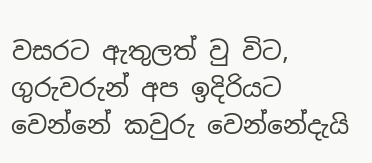වසරට ඇතුලත් වු විට, ගුරුවරුන් අප ඉදිරියට වෙන්නේ කවුරු වෙන්නේදැයි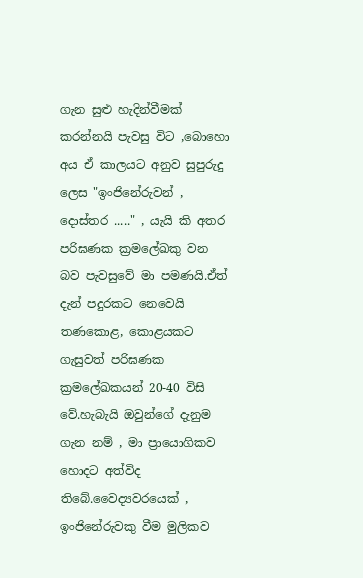ගැන සුළු හැදින්වීමක් කරන්නයි පැවසු විට ,බොහො අය ඒ කාලයට අනුව සුපුරුදු ලෙස "ඉංජිනේරුවන් , දොස්තර ....." , යැයි කි අතර පරිඝණක ක්‍රමලේඛකු වන බව පැවසුවේ මා පමණයි.ඒත් දැන් පදුරකට නෙවෙයි තණකොළ, කොළයකට ගැසුවත් පරිඝණක ක්‍රමලේඛකයන් 20-40 විසි වේ.හැබැයි ඔවුන්ගේ දැනුම ගැන නම් , මා ප්‍රායොගිකව හොදට අත්විද තිබේ.වෛද්‍යවරයෙක් , ඉංජිනේරුවකු වීම මුලිකව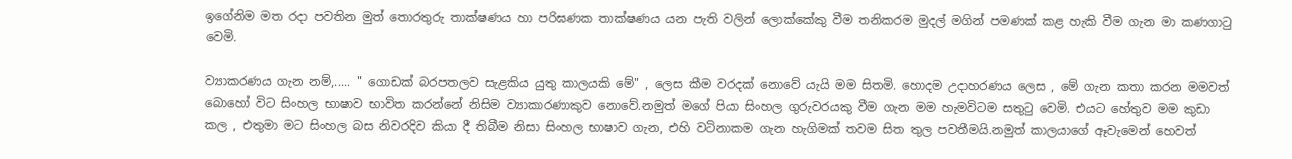ඉගේනිම මත රදා පවතින මුත් තොරතුරු තාක්ෂණය හා පරිඝණක තාක්ෂණය යන පැති වලින් ලොක්කේකු වීම තනිකරම මුදල් මගින් පමණක් කළ හැකි වීම ගැන මා කණගාටු වෙමි.

ව්‍යාකරණය ගැන නම්,..... " ගොඩක් බරපතලව සැළකිය යුතු කාලයකි මේ" , ලෙස කීම වරදක් නොවේ යැයි මම සිතමි. හොදම උදාහරණය ලෙස , මේ ගැන කතා කරන මමවත් බොහෝ විට සිංහල භාෂාව භාවිත කරන්නේ නිසිම ව්‍යාකාරණාකුව නොවේ.නමුත් මගේ පියා සිංහල ගුරුවරයකු වීම ගැන මම හැමවිටම සතුටු වෙමි. එයට හේතුව මම කුඩා කල , එතුමා මට සිංහල බස නිවරදිව කියා දී තිබීම නිසා සිංහල භාෂාව ගැන, එහි වටිනාකම ගැන හැගිමක් තවම සිත තුල පවතීමයි.නමුත් කාලයාගේ ඈවැමෙන් හෙවත්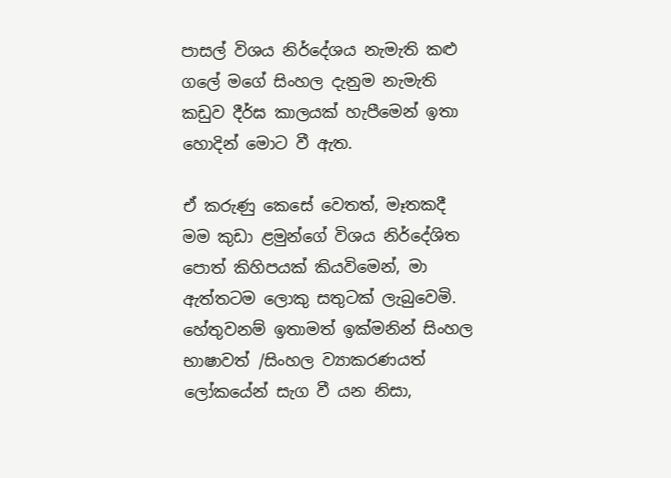පාසල් විශය නිර්දේශය නැමැති කළු ගලේ මගේ සිංහල දැනුම නැමැති කඩුව දීර්ඝ කාලයක් හැපීමෙන් ‍ඉතා හොදින් මොට වී ඇත.

ඒ කරුණු කෙසේ වෙතත්, මෑතකදී මම කුඩා ළමුන්ගේ විශය නිර්දේශිත පොත් කිහිපයක් කියවිමෙන්, මා ඇත්තටම ලොකු සතුටක් ලැබුවෙමි. හේතුවනම් ඉතාමත් ඉක්මනින් සිංහල භාෂාවත් /සිංහල ව්‍යාකරණයත් ලෝකයේන් සැග වී යන නිසා,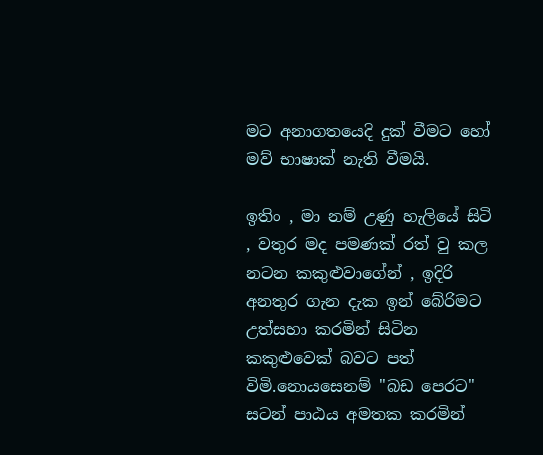මට අනාගතයෙදි දුක් වීමට හෝ මව් භාෂාක් නැති වීමයි.

ඉතිං , මා නම් උණු හැලියේ සිටි , වතුර මද පමණක් රත් වු කල නටන කකුළුවාගේන් , ඉදිරි අනතුර ගැන දැක ඉන් බේරිමට උත්සහා කරමින් සිටින කකුළුවෙක් බවට පත් විමි.නොයසෙනම් "බඩ පෙරට" සටන් පාඨය අමතක කරමින්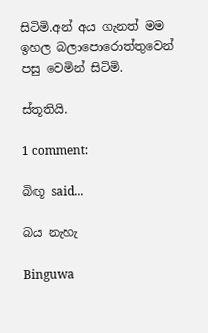සිටිමි.අන් අය ගැනත් මම ඉහල බලාපොරොත්තුවෙන් පසු වෙමින් සිටිමි.

ස්තූතියි.

1 comment:

බිඟූ said...

බය නැහැ

Binguwa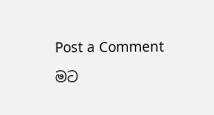Post a Comment

මට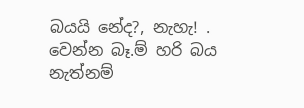බයයි නේද?, නැහැ! . වෙන්න බෑ.ම් හරි බය නැත්නම්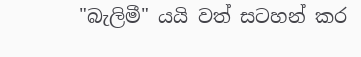"බැලිමී" යයි වත් සටහන් කර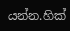යන්න.හික්